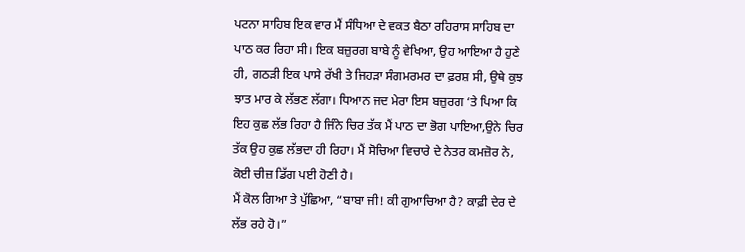ਪਟਨਾ ਸਾਹਿਬ ਇਕ ਵਾਰ ਮੈਂ ਸੰਧਿਆ ਦੇ ਵਕਤ ਬੈਠਾ ਰਹਿਰਾਸ ਸਾਹਿਬ ਦਾ ਪਾਠ ਕਰ ਰਿਹਾ ਸੀ। ਇਕ ਬਜ਼ੁਰਗ ਬਾਬੇ ਨੂੰ ਵੇਖਿਆ, ਉਹ ਆਇਆ ਹੈ ਹੁਣੇ ਹੀ, ਗਠੜੀ ਇਕ ਪਾਸੇ ਰੱਖੀ ਤੇ ਜਿਹੜਾ ਸੰਗਮਰਮਰ ਦਾ ਫ਼ਰਸ਼ ਸੀ, ਉਥੇ ਕੁਝ ਝਾਤ ਮਾਰ ਕੇ ਲੱਭਣ ਲੱਗਾ। ਧਿਆਨ ਜਦ ਮੇਰਾ ਇਸ ਬਜ਼ੁਰਗ ‘ਤੇ ਪਿਆ ਕਿ ਇਹ ਕੁਛ ਲੱਭ ਰਿਹਾ ਹੈ ਜਿੰਨੇ ਚਿਰ ਤੱਕ ਮੈਂ ਪਾਠ ਦਾ ਭੋਗ ਪਾਇਆ,ਉਨੇ ਚਿਰ ਤੱਕ ਉਹ ਕੁਛ ਲੱਭਦਾ ਹੀ ਰਿਹਾ। ਮੈਂ ਸੋਚਿਆ ਵਿਚਾਰੇ ਦੇ ਨੇਤਰ ਕਮਜ਼ੋਰ ਨੇ, ਕੋਈ ਚੀਜ਼ ਡਿੱਗ ਪਈ ਹੋਣੀ ਹੈ।
ਮੈਂ ਕੋਲ ਗਿਆ ਤੇ ਪੁੱਛਿਆ, “ਬਾਬਾ ਜੀ! ਕੀ ਗੁਆਚਿਆ ਹੈ? ਕਾਫ਼ੀ ਦੇਰ ਦੇ ਲੱਭ ਰਹੇ ਹੋ।”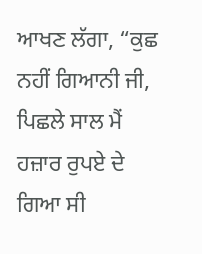ਆਖਣ ਲੱਗਾ, “ਕੁਛ ਨਹੀਂ ਗਿਆਨੀ ਜੀ, ਪਿਛਲੇ ਸਾਲ ਮੈਂ ਹਜ਼ਾਰ ਰੁਪਏ ਦੇ ਗਿਆ ਸੀ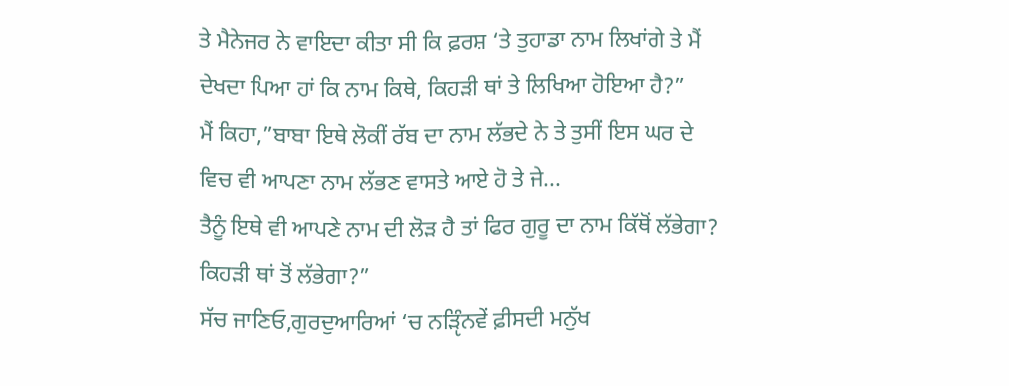ਤੇ ਮੈਨੇਜਰ ਨੇ ਵਾਇਦਾ ਕੀਤਾ ਸੀ ਕਿ ਫ਼ਰਸ਼ ‘ਤੇ ਤੁਹਾਡਾ ਨਾਮ ਲਿਖਾਂਗੇ ਤੇ ਮੈਂ ਦੇਖਦਾ ਪਿਆ ਹਾਂ ਕਿ ਨਾਮ ਕਿਥੇ, ਕਿਹੜੀ ਥਾਂ ਤੇ ਲਿਖਿਆ ਹੋਇਆ ਹੈ?”
ਮੈਂ ਕਿਹਾ,”ਬਾਬਾ ਇਥੇ ਲੋਕੀਂ ਰੱਬ ਦਾ ਨਾਮ ਲੱਭਦੇ ਨੇ ਤੇ ਤੁਸੀਂ ਇਸ ਘਰ ਦੇ ਵਿਚ ਵੀ ਆਪਣਾ ਨਾਮ ਲੱਭਣ ਵਾਸਤੇ ਆਏ ਹੋ ਤੇ ਜੇ...
ਤੈਨੂੰ ਇਥੇ ਵੀ ਆਪਣੇ ਨਾਮ ਦੀ ਲੋੜ ਹੈ ਤਾਂ ਫਿਰ ਗੁਰੂ ਦਾ ਨਾਮ ਕਿੱਥੋਂ ਲੱਭੇਗਾ? ਕਿਹੜੀ ਥਾਂ ਤੋਂ ਲੱਭੇਗਾ?”
ਸੱਚ ਜਾਣਿਓ,ਗੁਰਦੁਆਰਿਆਂ ‘ਚ ਨੜੵਿੰਨਵੇਂ ਫ਼ੀਸਦੀ ਮਨੁੱਖ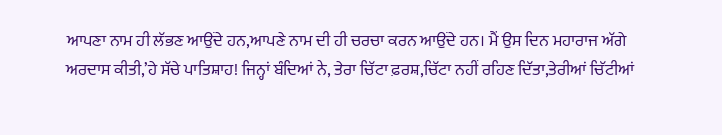ਆਪਣਾ ਨਾਮ ਹੀ ਲੱਭਣ ਆਉਂਦੇ ਹਨ,ਆਪਣੇ ਨਾਮ ਦੀ ਹੀ ਚਰਚਾ ਕਰਨ ਆਉਂਦੇ ਹਨ। ਮੈਂ ਉਸ ਦਿਨ ਮਹਾਰਾਜ ਅੱਗੇ ਅਰਦਾਸ ਕੀਤੀ,’ਹੇ ਸੱਚੇ ਪਾਤਿਸ਼ਾਹ! ਜਿਨ੍ਹਾਂ ਬੰਦਿਆਂ ਨੇ, ਤੇਰਾ ਚਿੱਟਾ ਫ਼ਰਸ਼,ਚਿੱਟਾ ਨਹੀਂ ਰਹਿਣ ਦਿੱਤਾ,ਤੇਰੀਆਂ ਚਿੱਟੀਆਂ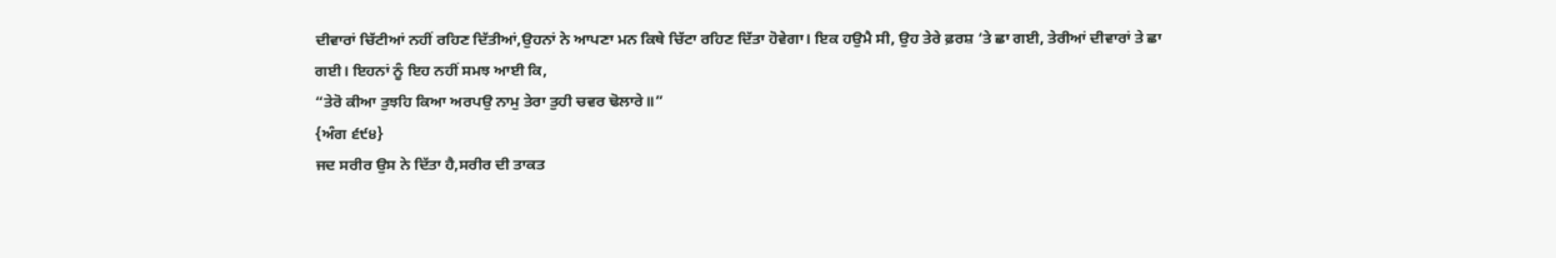ਦੀਵਾਰਾਂ ਚਿੱਟੀਆਂ ਨਹੀਂ ਰਹਿਣ ਦਿੱਤੀਆਂ,ਉਹਨਾਂ ਨੇ ਆਪਣਾ ਮਨ ਕਿਥੇ ਚਿੱਟਾ ਰਹਿਣ ਦਿੱਤਾ ਹੋਵੇਗਾ। ਇਕ ਹਉਮੈ ਸੀ, ਉਹ ਤੇਰੇ ਫ਼ਰਸ਼ ‘ਤੇ ਛਾ ਗਈ, ਤੇਰੀਆਂ ਦੀਵਾਰਾਂ ਤੇ ਛਾ ਗਈ। ਇਹਨਾਂ ਨੂੰ ਇਹ ਨਹੀਂ ਸਮਝ ਆਈ ਕਿ,
“ਤੇਰੋ ਕੀਆ ਤੁਝਹਿ ਕਿਆ ਅਰਪਉ ਨਾਮੁ ਤੇਰਾ ਤੁਹੀ ਚਵਰ ਢੋਲਾਰੇ॥”
{ਅੰਗ ੬੯੪}
ਜਦ ਸਰੀਰ ਉਸ ਨੇ ਦਿੱਤਾ ਹੈ,ਸਰੀਰ ਦੀ ਤਾਕਤ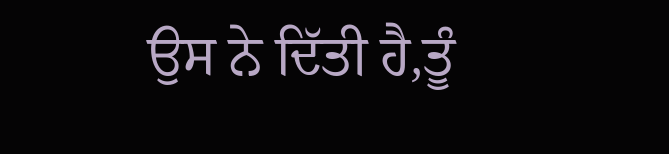ਉਸ ਨੇ ਦਿੱਤੀ ਹੈ,ਤੂੰ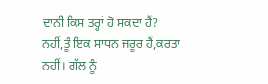ਦਾਨੀ ਕਿਸ ਤਰ੍ਹਾਂ ਹੋ ਸਕਦਾ ਹੈਂ? ਨਹੀਂ,ਤੂੰ ਇਕ ਸਾਧਨ ਜਰੂਰ ਹੈਂ,ਕਰਤਾ ਨਹੀਂ। ਗੱਲ ਨੂੰ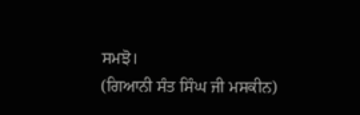ਸਮਝੋ।
(ਗਿਆਨੀ ਸੰਤ ਸਿੰਘ ਜੀ ਮਸਕੀਨ)